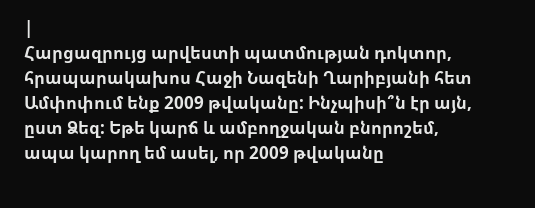|
Հարցազրույց արվեստի պատմության դոկտոր, հրապարակախոս Հաջի Նազենի Ղարիբյանի հետ Ամփոփում ենք 2009 թվականը: Ինչպիսի՞ն էր այն, ըստ Ձեզ: Եթե կարճ և ամբողջական բնորոշեմ, ապա կարող եմ ասել, որ 2009 թվականը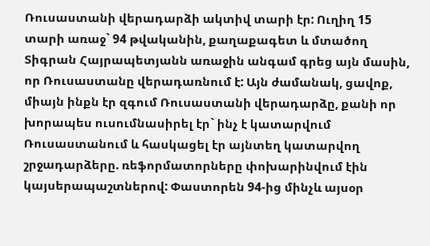Ռուսաստանի վերադարձի ակտիվ տարի էր: Ուղիղ 15 տարի առաջ` 94 թվականին, քաղաքագետ և մտածող Տիգրան Հայրապետյանն առաջին անգամ գրեց այն մասին, որ Ռուսաստանը վերադառնում է: Այն ժամանակ, ցավոք, միայն ինքն էր զգում Ռուսաստանի վերադարձը, քանի որ խորապես ուսումնասիրել էր` ինչ է կատարվում Ռուսաստանում և հասկացել էր այնտեղ կատարվող շրջադարձերը. ռեֆորմատորները փոխարինվում էին կայսերապաշտներով: Փաստորեն 94-ից մինչև այսօր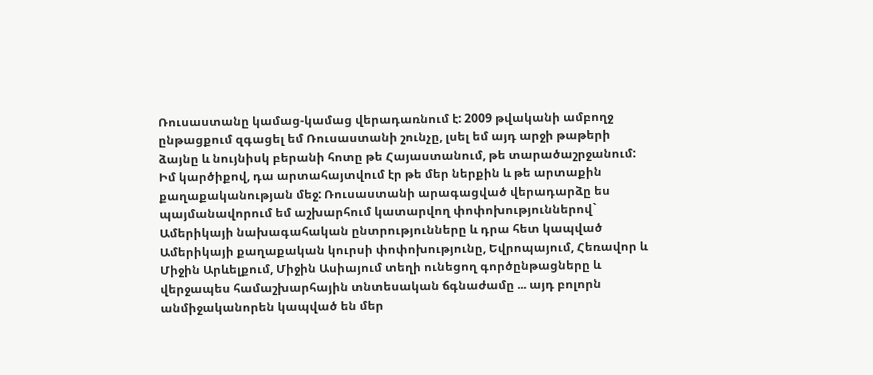Ռուսաստանը կամաց-կամաց վերադառնում է: 2009 թվականի ամբողջ ընթացքում զգացել եմ Ռուսաստանի շունչը, լսել եմ այդ արջի թաթերի ձայնը և նույնիսկ բերանի հոտը թե Հայաստանում, թե տարածաշրջանում: Իմ կարծիքով, դա արտահայտվում էր թե մեր ներքին և թե արտաքին քաղաքականության մեջ: Ռուսաստանի արագացված վերադարձը ես պայմանավորում եմ աշխարհում կատարվող փոփոխություններով` Ամերիկայի նախագահական ընտրությունները և դրա հետ կապված Ամերիկայի քաղաքական կուրսի փոփոխությունը, Եվրոպայում, Հեռավոր և Միջին Արևելքում, Միջին Ասիայում տեղի ունեցող գործընթացները և վերջապես համաշխարհային տնտեսական ճգնաժամը ... այդ բոլորն անմիջականորեն կապված են մեր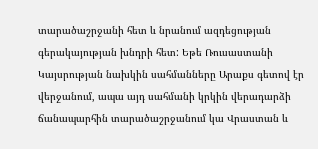տարածաշրջանի հետ և նրանում ազդեցության գերակայության խնդրի հետ: Եթե Ռուսաստանի Կայսրության նախկին սահմանները Արաքս գետով էր վերջանում, ապա այդ սահմանի կրկին վերադարձի ճանապարհին տարածաշրջանում կա Վրաստան և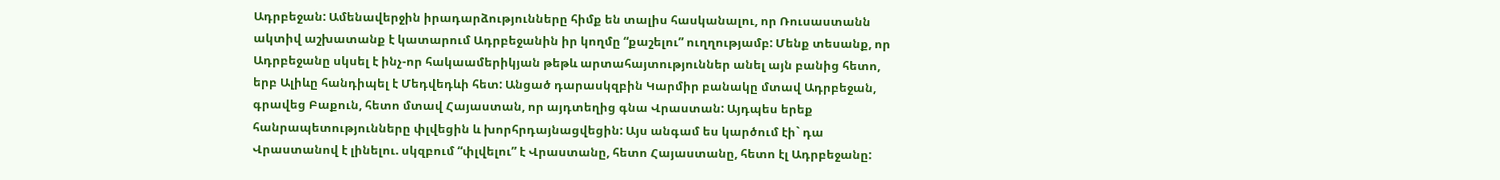Ադրբեջան: Ամենավերջին իրադարձությունները հիմք են տալիս հասկանալու, որ Ռուսաստանն ակտիվ աշխատանք է կատարում Ադրբեջանին իր կողմը “քաշելու” ուղղությամբ: Մենք տեսանք, որ Ադրբեջանը սկսել է ինչ-որ հակաամերիկյան թեթև արտահայտություններ անել այն բանից հետո, երբ Ալիևը հանդիպել է Մեդվեդևի հետ: Անցած դարասկզբին Կարմիր բանակը մտավ Ադրբեջան, գրավեց Բաքուն, հետո մտավ Հայաստան, որ այդտեղից գնա Վրաստան: Այդպես երեք հանրապետությունները փլվեցին և խորհրդայնացվեցին: Այս անգամ ես կարծում էի` դա Վրաստանով է լինելու. սկզբում “փլվելու” է Վրաստանը, հետո Հայաստանը, հետո էլ Ադրբեջանը: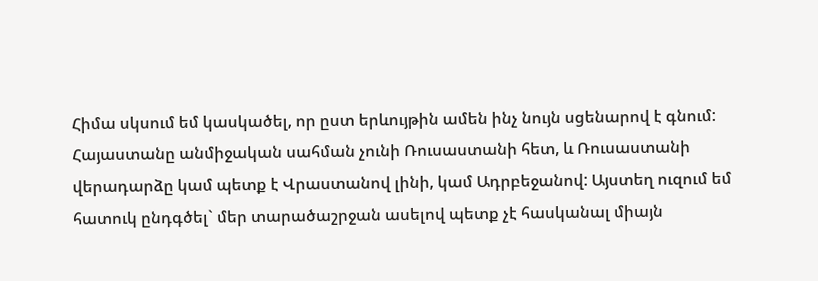Հիմա սկսում եմ կասկածել, որ ըստ երևույթին ամեն ինչ նույն սցենարով է գնում: Հայաստանը անմիջական սահման չունի Ռուսաստանի հետ, և Ռուսաստանի վերադարձը կամ պետք է Վրաստանով լինի, կամ Ադրբեջանով: Այստեղ ուզում եմ հատուկ ընդգծել` մեր տարածաշրջան ասելով պետք չէ հասկանալ միայն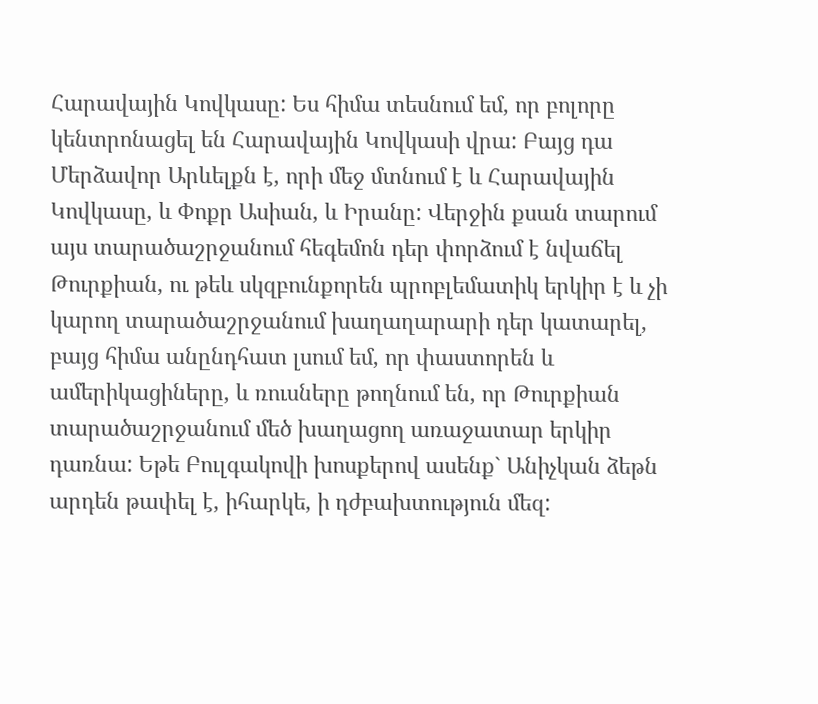Հարավային Կովկասը: Ես հիմա տեսնում եմ, որ բոլորը կենտրոնացել են Հարավային Կովկասի վրա: Բայց դա Մերձավոր Արևելքն է, որի մեջ մտնում է և Հարավային Կովկասը, և Փոքր Ասիան, և Իրանը: Վերջին քսան տարում այս տարածաշրջանում հեգեմոն դեր փորձում է նվաճել Թուրքիան, ու թեև սկզբունքորեն պրոբլեմատիկ երկիր է և չի կարող տարածաշրջանում խաղաղարարի դեր կատարել, բայց հիմա անընդհատ լսում եմ, որ փաստորեն և ամերիկացիները, և ռուսները թողնում են, որ Թուրքիան տարածաշրջանում մեծ խաղացող առաջատար երկիր դառնա: Եթե Բուլգակովի խոսքերով ասենք` Անիչկան ձեթն արդեն թափել է, իհարկե, ի դժբախտություն մեզ: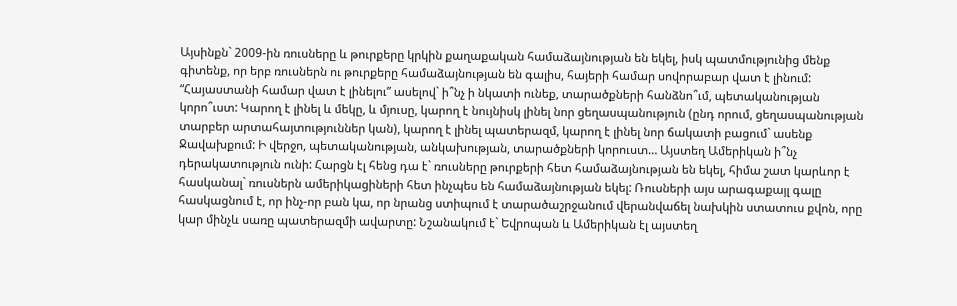Այսինքն` 2009-ին ռուսները և թուրքերը կրկին քաղաքական համաձայնության են եկել, իսկ պատմությունից մենք գիտենք, որ երբ ռուսներն ու թուրքերը համաձայնության են գալիս, հայերի համար սովորաբար վատ է լինում: “Հայաստանի համար վատ է լինելու” ասելով` ի՞նչ ի նկատի ունեք, տարածքների հանձնո՞ւմ, պետականության կորո՞ւստ: Կարող է լինել և մեկը, և մյուսը, կարող է նույնիսկ լինել նոր ցեղասպանություն (ընդ որում, ցեղասպանության տարբեր արտահայտություններ կան), կարող է լինել պատերազմ, կարող է լինել նոր ճակատի բացում` ասենք Ջավախքում: Ի վերջո, պետականության, անկախության, տարածքների կորուստ… Այստեղ Ամերիկան ի՞նչ դերակատություն ունի: Հարցն էլ հենց դա է` ռուսները թուրքերի հետ համաձայնության են եկել, հիմա շատ կարևոր է հասկանալ` ռուսներն ամերիկացիների հետ ինչպես են համաձայնության եկել: Ռուսների այս արագաքայլ գալը հասկացնում է, որ ինչ-որ բան կա, որ նրանց ստիպում է տարածաշրջանում վերանվաճել նախկին ստատուս քվոն, որը կար մինչև սառը պատերազմի ավարտը: Նշանակում է` Եվրոպան և Ամերիկան էլ այստեղ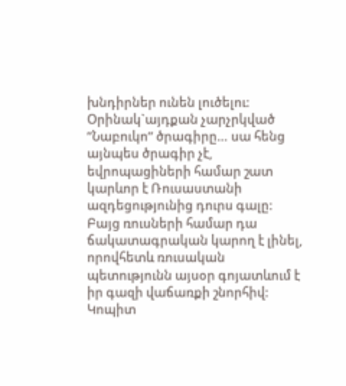խնդիրներ ունեն լուծելու: Օրինակ`այդքան չարչրկված ”Նաբուկո” ծրագիրը… սա հենց այնպես ծրագիր չէ, եվրոպացիների համար շատ կարևոր է Ռուսաստանի ազդեցությունից դուրս գալը: Բայց ռուսների համար դա ճակատագրական կարող է լինել, որովհետև ռուսական պետությունն այսօր գոյատևում է իր գազի վաճառքի շնորհիվ: Կոպիտ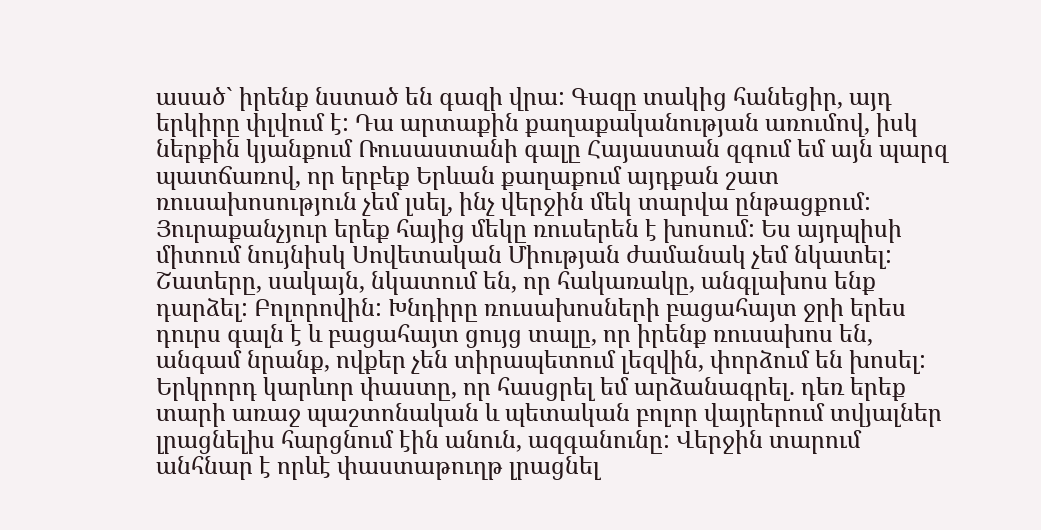ասած` իրենք նստած են գազի վրա: Գազը տակից հանեցիր, այդ երկիրը փլվում է: Դա արտաքին քաղաքականության առումով, իսկ ներքին կյանքում Ռուսաստանի գալը Հայաստան զգում եմ այն պարզ պատճառով, որ երբեք Երևան քաղաքում այդքան շատ ռուսախոսություն չեմ լսել, ինչ վերջին մեկ տարվա ընթացքում: Յուրաքանչյուր երեք հայից մեկը ռուսերեն է խոսում: Ես այդպիսի միտում նույնիսկ Սովետական Միության ժամանակ չեմ նկատել: Շատերը, սակայն, նկատում են, որ հակառակը, անգլախոս ենք դարձել: Բոլորովին: Խնդիրը ռուսախոսների բացահայտ ջրի երես դուրս գալն է և բացահայտ ցույց տալը, որ իրենք ռուսախոս են, անգամ նրանք, ովքեր չեն տիրապետում լեզվին, փորձում են խոսել: Երկրորդ կարևոր փաստը, որ հասցրել եմ արձանագրել. դեռ երեք տարի առաջ պաշտոնական և պետական բոլոր վայրերում տվյալներ լրացնելիս հարցնում էին անուն, ազգանունը: Վերջին տարում անհնար է որևէ փաստաթուղթ լրացնել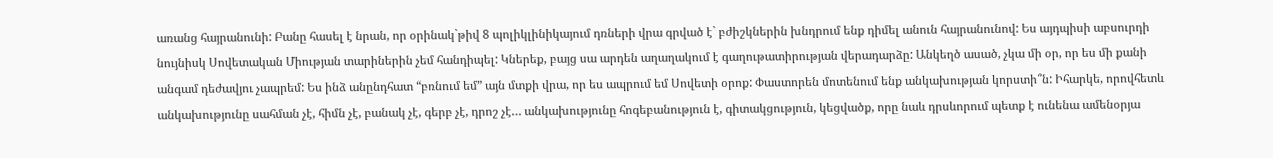առանց հայրանունի: Բանը հասել է նրան, որ օրինակ`թիվ 8 պոլիկլինիկայում դռների վրա գրված է` բժիշկներին խնդրում ենք դիմել անուն հայրանունով: Ես այդպիսի աբսուրդի նույնիսկ Սովետական Միության տարիներին չեմ հանդիպել: Կներեք, բայց սա արդեն աղաղակում է գաղութատիրության վերադարձը: Անկեղծ ասած, չկա մի օր, որ ես մի քանի անգամ դեժավյու չապրեմ: Ես ինձ անընդհատ “բռնում եմ” այն մտքի վրա, որ ես ապրում եմ Սովետի օրոք: Փաստորեն մոտենում ենք անկախության կորստի՞ն: Իհարկե, որովհետև անկախությունը սահման չէ, հիմն չէ, բանակ չէ, գերբ չէ, դրոշ չէ… անկախությունը հոգեբանություն է, գիտակցություն, կեցվածք, որը նաև դրսևորում պետք է ունենա ամենօրյա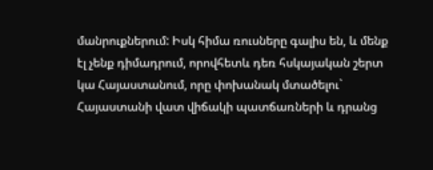մանրուքներում: Իսկ հիմա ռուսները գալիս են, և մենք էլ չենք դիմադրում, որովհետև դեռ հսկայական շերտ կա Հայաստանում, որը փոխանակ մտածելու` Հայաստանի վատ վիճակի պատճառների և դրանց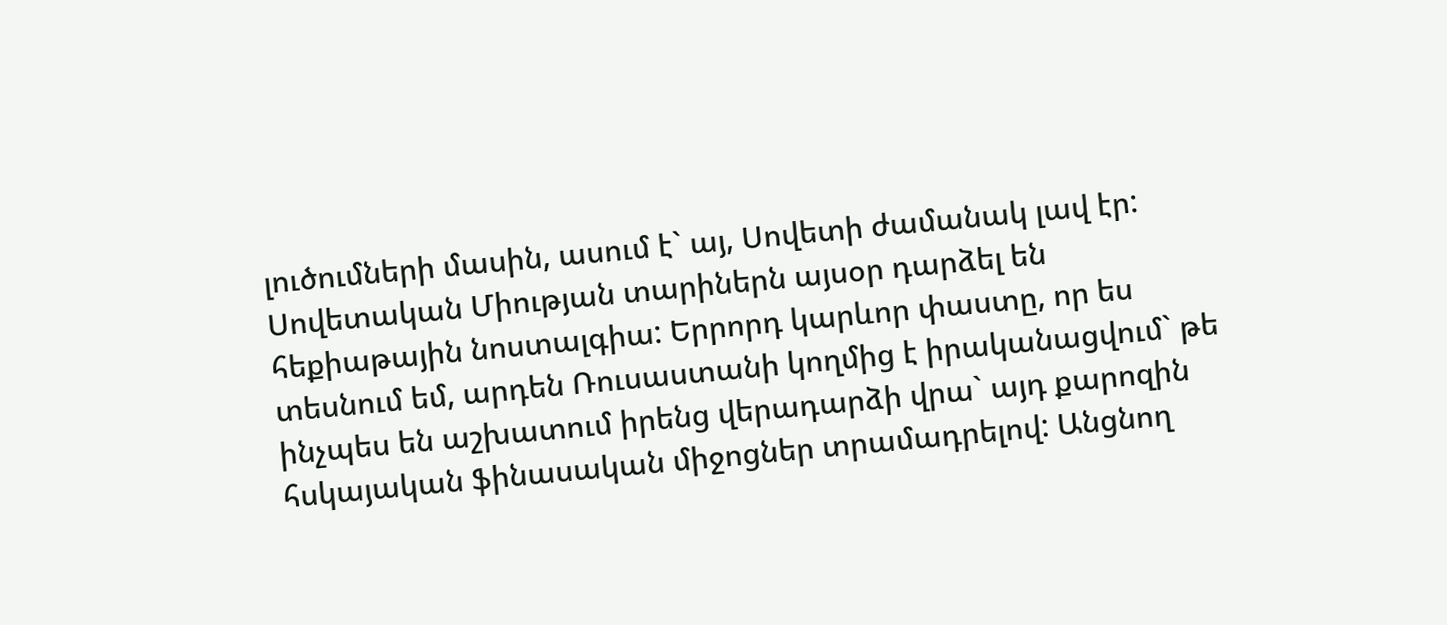լուծումների մասին, ասում է` այ, Սովետի ժամանակ լավ էր: Սովետական Միության տարիներն այսօր դարձել են հեքիաթային նոստալգիա: Երրորդ կարևոր փաստը, որ ես տեսնում եմ, արդեն Ռուսաստանի կողմից է իրականացվում` թե ինչպես են աշխատում իրենց վերադարձի վրա` այդ քարոզին հսկայական ֆինասական միջոցներ տրամադրելով: Անցնող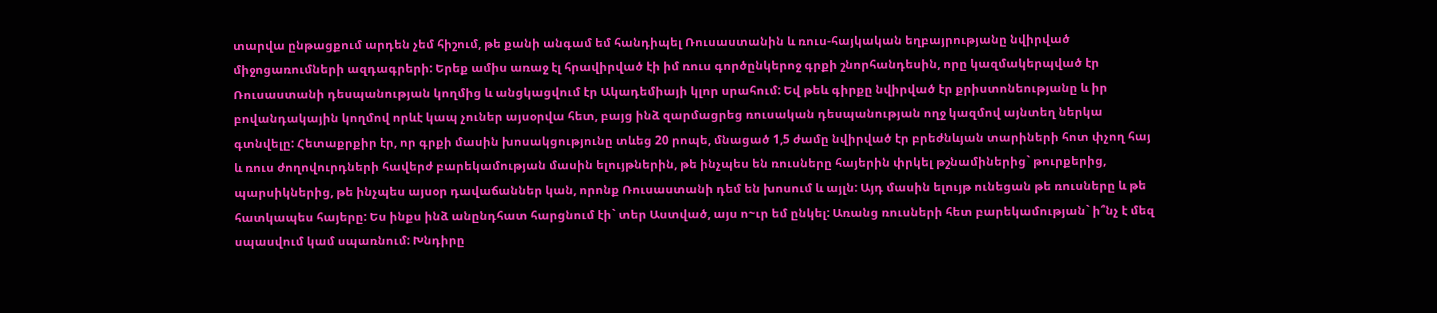տարվա ընթացքում արդեն չեմ հիշում, թե քանի անգամ եմ հանդիպել Ռուսաստանին և ռուս-հայկական եղբայրությանը նվիրված միջոցառումների ազդագրերի: Երեք ամիս առաջ էլ հրավիրված էի իմ ռուս գործընկերոջ գրքի շնորհանդեսին, որը կազմակերպված էր Ռուսաստանի դեսպանության կողմից և անցկացվում էր Ակադեմիայի կլոր սրահում: Եվ թեև գիրքը նվիրված էր քրիստոնեությանը և իր բովանդակային կողմով որևէ կապ չուներ այսօրվա հետ, բայց ինձ զարմացրեց ռուսական դեսպանության ողջ կազմով այնտեղ ներկա գտնվելը: Հետաքրքիր էր, որ գրքի մասին խոսակցությունը տևեց 20 րոպե, մնացած 1,5 ժամը նվիրված էր բրեժնևյան տարիների հոտ փչող հայ և ռուս ժողովուրդների հավերժ բարեկամության մասին ելույթներին, թե ինչպես են ռուսները հայերին փրկել թշնամիներից` թուրքերից, պարսիկներից, թե ինչպես այսօր դավաճաններ կան, որոնք Ռուսաստանի դեմ են խոսում և այլն: Այդ մասին ելույթ ունեցան թե ռուսները և թե հատկապես հայերը: Ես ինքս ինձ անընդհատ հարցնում էի` տեր Աստված, այս ո~ւր եմ ընկել: Առանց ռուսների հետ բարեկամության` ի՞նչ է մեզ սպասվում կամ սպառնում: Խնդիրը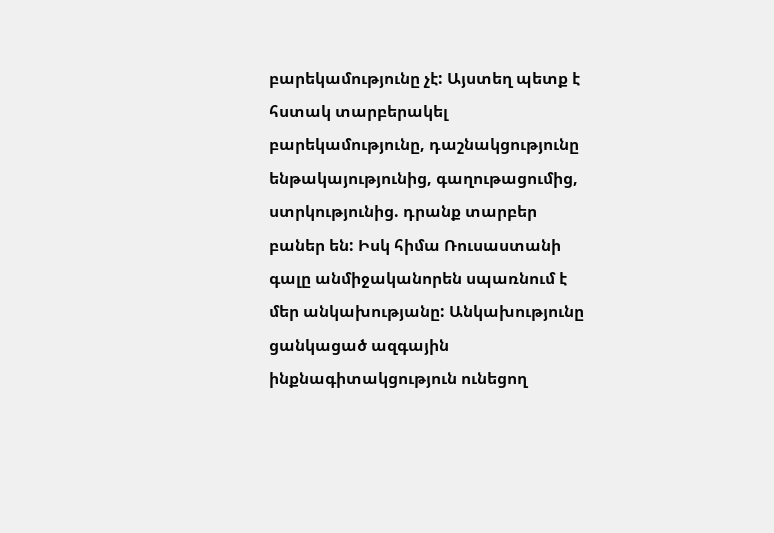բարեկամությունը չէ: Այստեղ պետք է հստակ տարբերակել բարեկամությունը, դաշնակցությունը ենթակայությունից, գաղութացումից, ստրկությունից. դրանք տարբեր բաներ են: Իսկ հիմա Ռուսաստանի գալը անմիջականորեն սպառնում է մեր անկախությանը: Անկախությունը ցանկացած ազգային ինքնագիտակցություն ունեցող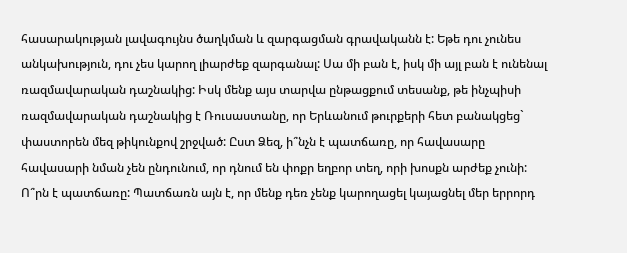հասարակության լավագույնս ծաղկման և զարգացման գրավականն է: Եթե դու չունես անկախություն, դու չես կարող լիարժեք զարգանալ: Սա մի բան է, իսկ մի այլ բան է ունենալ ռազմավարական դաշնակից: Իսկ մենք այս տարվա ընթացքում տեսանք, թե ինչպիսի ռազմավարական դաշնակից է Ռուսաստանը, որ Երևանում թուրքերի հետ բանակցեց` փաստորեն մեզ թիկունքով շրջված: Ըստ Ձեզ, ի՞նչն է պատճառը, որ հավասարը հավասարի նման չեն ընդունում, որ դնում են փոքր եղբոր տեղ, որի խոսքն արժեք չունի: Ո՞րն է պատճառը: Պատճառն այն է, որ մենք դեռ չենք կարողացել կայացնել մեր երրորդ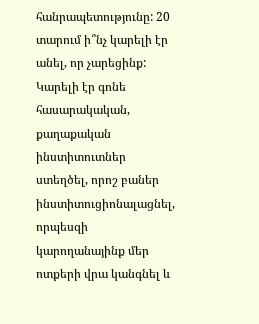հանրապետությունը: 20 տարում ի՞նչ կարելի էր անել, որ չարեցինք: Կարելի էր գոնե հասարակական, քաղաքական ինստիտուտներ ստեղծել, որոշ բաներ ինստիտուցիոնալացնել, որպեսզի կարողանայինք մեր ոտքերի վրա կանգնել և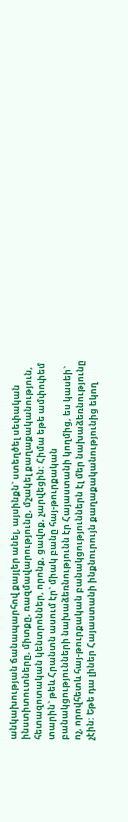անկախության ճանապարհով քայլեր անել, այսինքն` ստեղծել սեփական ինստիտուտները, միտքը, ռազմավարությունը, մշակել քաղաքականություն, հետազոտական կենտրոններ, որոնք, ցավոք, չարվեցին: Հիմա եթե ամփոփեմ տարին` թեև Հրանտն ասում էր` միակ բանը հայ-թուրքական բանակցությունների նախաձեռնությունն էր Հայաստանի կողմից, ես կասեի` ոչ, որովհետև հայ-թուրքական բանակցություններն էլ մեր նախաձեռնությունը չէին: Եթե դա լիներ Հայաստանի ինքնուրույն քաղաքականությունից եկող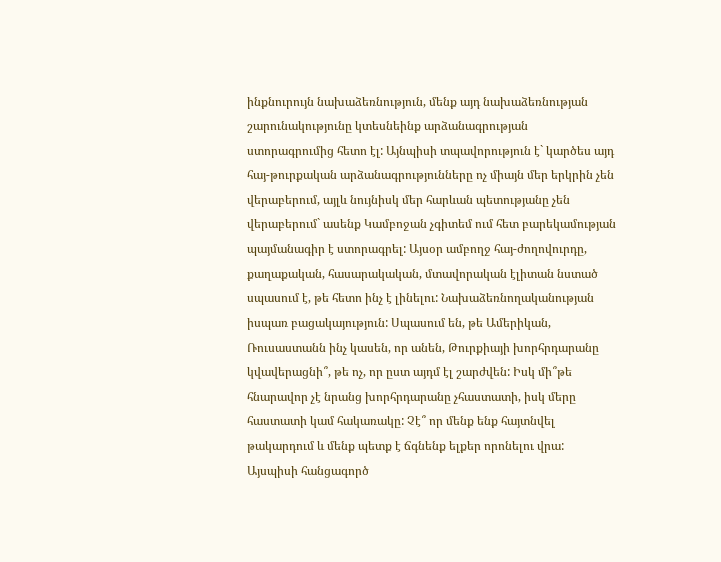ինքնուրույն նախաձեռնություն, մենք այդ նախաձեռնության շարունակությունը կտեսնեինք արձանագրության ստորագրումից հետո էլ: Այնպիսի տպավորություն է` կարծես այդ հայ-թուրքական արձանագրությունները ոչ միայն մեր երկրին չեն վերաբերում, այլև նույնիսկ մեր հարևան պետությանը չեն վերաբերում` ասենք Կամբոջան չգիտեմ ում հետ բարեկամության պայմանագիր է ստորագրել: Այսօր ամբողջ հայ-ժողովուրդը, քաղաքական, հասարակական, մտավորական էլիտան նստած սպասում է, թե հետո ինչ է լինելու: Նախաձեռնողականության իսպառ բացակայություն: Սպասում են, թե Ամերիկան, Ռուսաստանն ինչ կասեն, որ անեն, Թուրքիայի խորհրդարանը կվավերացնի՞, թե ոչ, որ ըստ այդմ էլ շարժվեն: Իսկ մի՞թե հնարավոր չէ նրանց խորհրդարանը չհաստատի, իսկ մերը հաստատի կամ հակառակը: Չէ՞ որ մենք ենք հայտնվել թակարդում և մենք պետք է ճգնենք ելքեր որոնելու վրա: Այսպիսի հանցագործ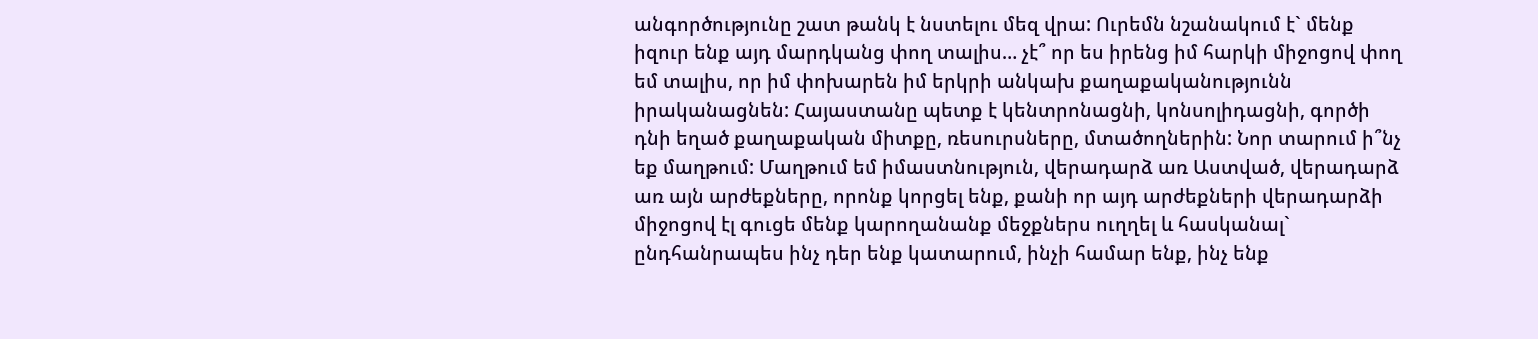անգործությունը շատ թանկ է նստելու մեզ վրա: Ուրեմն նշանակում է` մենք իզուր ենք այդ մարդկանց փող տալիս… չէ՞ որ ես իրենց իմ հարկի միջոցով փող եմ տալիս, որ իմ փոխարեն իմ երկրի անկախ քաղաքականությունն իրականացնեն: Հայաստանը պետք է կենտրոնացնի, կոնսոլիդացնի, գործի դնի եղած քաղաքական միտքը, ռեսուրսները, մտածողներին: Նոր տարում ի՞նչ եք մաղթում: Մաղթում եմ իմաստնություն, վերադարձ առ Աստված, վերադարձ առ այն արժեքները, որոնք կորցել ենք, քանի որ այդ արժեքների վերադարձի միջոցով էլ գուցե մենք կարողանանք մեջքներս ուղղել և հասկանալ` ընդհանրապես ինչ դեր ենք կատարում, ինչի համար ենք, ինչ ենք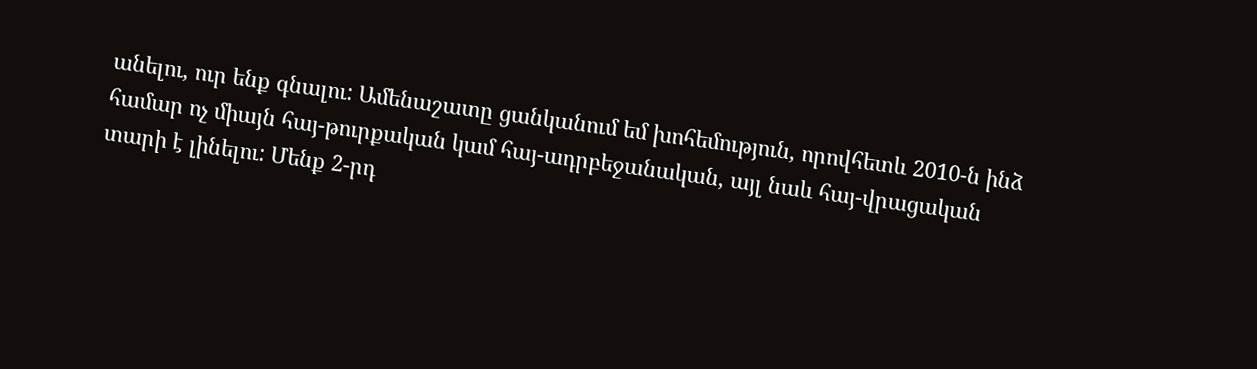անելու, ուր ենք գնալու: Ամենաշատը ցանկանում եմ խոհեմություն, որովհետև 2010-ն ինձ համար ոչ միայն հայ-թուրքական կամ հայ-ադրբեջանական, այլ նաև հայ-վրացական տարի է լինելու: Մենք 2-րդ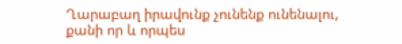Ղարաբաղ իրավունք չունենք ունենալու, քանի որ և որպես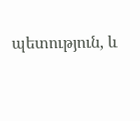պետություն, և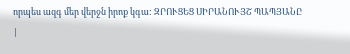որպես ազգ մեր վերջն իրոք կգա: ԶՐՈՒՑԵՑ ՍԻՐԱՆՈՒՅՇ ՊԱՊՅԱՆԸ
|